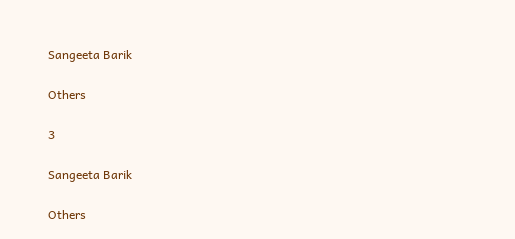Sangeeta Barik

Others

3

Sangeeta Barik

Others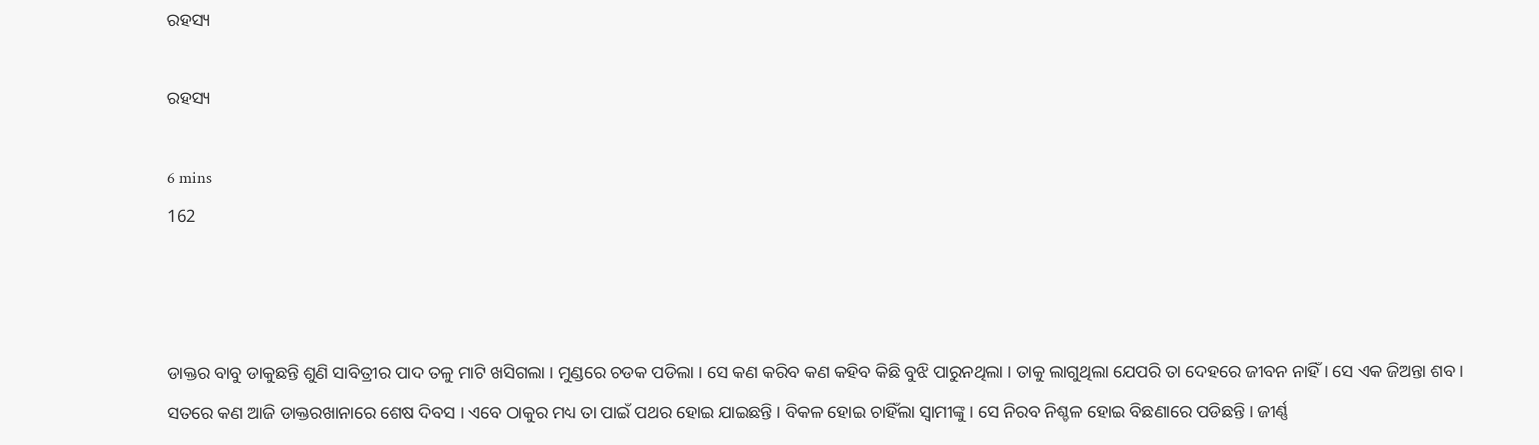ରହସ୍ୟ

ରହସ୍ୟ

6 mins
162



ଡାକ୍ତର ବାବୁ ଡାକୁଛନ୍ତି ଶୁଣି ସାବିତ୍ରୀର ପାଦ ତଳୁ ମାଟି ଖସିଗଲା । ମୁଣ୍ଡରେ ଚଡକ ପଡିଲା । ସେ କଣ କରିବ କଣ କହିବ କିଛି ବୁଝି ପାରୁନଥିଲା । ତାକୁ ଲାଗୁଥିଲା ଯେପରି ତା ଦେହରେ ଜୀବନ ନାହିଁ । ସେ ଏକ ଜିଅନ୍ତା ଶବ । ସତରେ କଣ ଆଜି ଡାକ୍ତରଖାନାରେ ଶେଷ ଦିବସ । ଏବେ ଠାକୁର ମଧ୍ୟ ତା ପାଇଁ ପଥର ହୋଇ ଯାଇଛନ୍ତି । ବିକଳ ହୋଇ ଚାହିଁଲା ସ୍ବାମୀଙ୍କୁ । ସେ ନିରବ ନିଶ୍ଚଳ ହୋଇ ବିଛଣାରେ ପଡିଛନ୍ତି । ଜୀର୍ଣ୍ଣ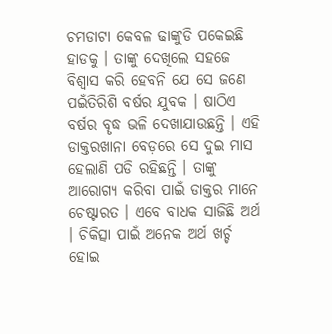ଚମଡାଟା କେବଳ ଢାଙ୍କୁଡି ପକେଇଛି ହାଡକୁ । ତାଙ୍କୁ ଦେଖିଲେ ସହଜେ ବିଶ୍ବାସ କରି ହେବନି ଯେ ସେ ଜଣେ ପଇଁତିରିଶି ବର୍ଷର ଯୁବକ । ଷାଠିଏ ବର୍ଷର ବୄଦ୍ଧ ଭଳି ଦେଖାଯାଉଛନ୍ତି । ଏହି ଡାକ୍ତରଖାନା ବେଡ଼ରେ ସେ ଦୁଇ ମାସ ହେଲାଣି ପଡି ରହିଛନ୍ତି । ତାଙ୍କୁ ଆରୋଗ୍ୟ କରିବା ପାଇଁ ଡାକ୍ତର ମାନେ ଚେଷ୍ଟାରତ । ଏବେ ବାଧକ ସାଜିଛି ଅର୍ଥ । ଚିକିତ୍ସା ପାଇଁ ଅନେକ ଅର୍ଥ ଖର୍ଚ୍ଚ ହୋଇ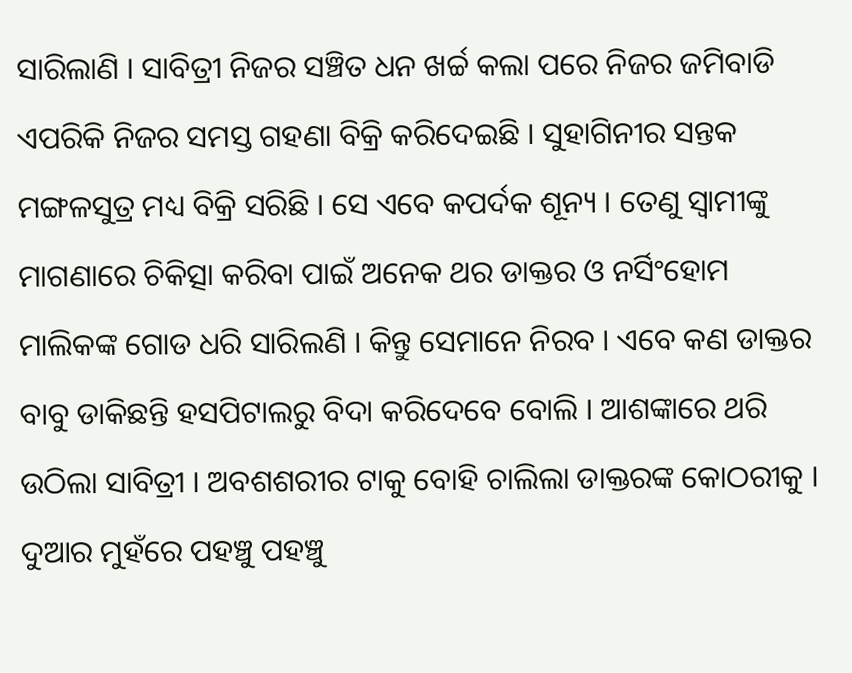ସାରିଲାଣି । ସାବିତ୍ରୀ ନିଜର ସଞ୍ଚିତ ଧନ ଖର୍ଚ୍ଚ କଲା ପରେ ନିଜର ଜମିବାଡି ଏପରିକି ନିଜର ସମସ୍ତ ଗହଣା ବିକ୍ରି କରିଦେଇଛି । ସୁହାଗିନୀର ସନ୍ତକ ମଙ୍ଗଳସୁତ୍ର ମଧ୍ୟ ବିକ୍ରି ସରିଛି । ସେ ଏବେ କପର୍ଦକ ଶୂନ୍ୟ । ତେଣୁ ସ୍ବାମୀଙ୍କୁ ମାଗଣାରେ ଚିକିତ୍ସା କରିବା ପାଇଁ ଅନେକ ଥର ଡାକ୍ତର ଓ ନର୍ସିଂହୋମ ମାଲିକଙ୍କ ଗୋଡ ଧରି ସାରିଲଣି । କିନ୍ତୁ ସେମାନେ ନିରବ । ଏବେ କଣ ଡାକ୍ତର ବାବୁ ଡାକିଛନ୍ତି ହସପିଟାଲରୁ ବିଦା କରିଦେବେ ବୋଲି । ଆଶଙ୍କାରେ ଥରି ଉଠିଲା ସାବିତ୍ରୀ । ଅବଶଶରୀର ଟାକୁ ବୋହି ଚାଲିଲା ଡାକ୍ତରଙ୍କ କୋଠରୀକୁ । ଦୁଆର ମୁହଁରେ ପହଞ୍ଚୁ ପହଞ୍ଚୁ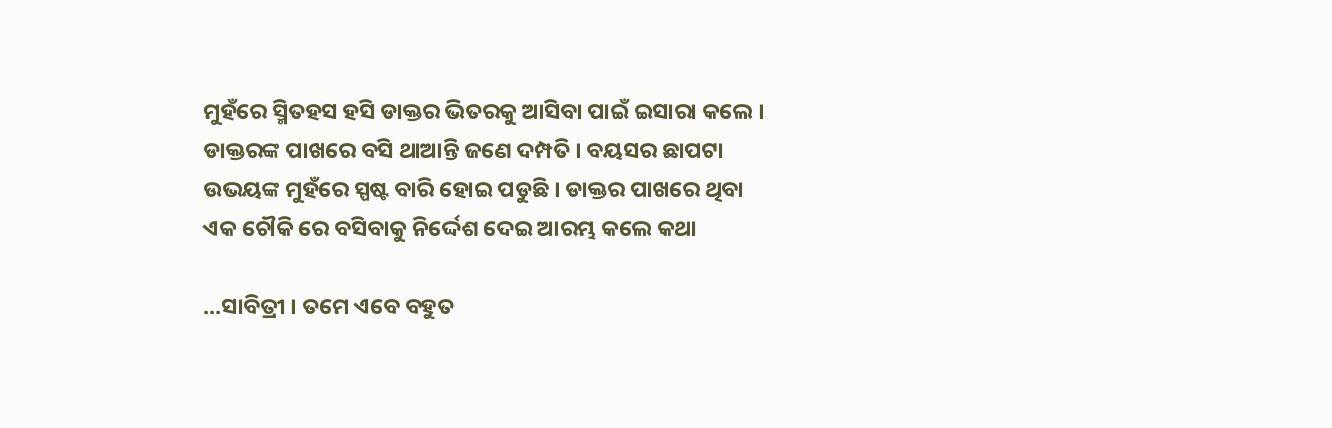ମୁହଁରେ ସ୍ମିତହସ ହସି ଡାକ୍ତର ଭିତରକୁ ଆସିବା ପାଇଁ ଇସାରା କଲେ । ଡାକ୍ତରଙ୍କ ପାଖରେ ବସି ଥାଆନ୍ତି ଜଣେ ଦମ୍ପତି । ବୟସର ଛାପଟା ଉଭୟଙ୍କ ମୁହଁରେ ସ୍ପଷ୍ଟ ବାରି ହୋଇ ପଡୁଛି । ଡାକ୍ତର ପାଖରେ ଥିବା ଏକ ଚୌକି ରେ ବସିବାକୁ ନିର୍ଦ୍ଦେଶ ଦେଇ ଆରମ୍ଭ କଲେ କଥା

...ସାବିତ୍ରୀ । ତମେ ଏବେ ବହୁତ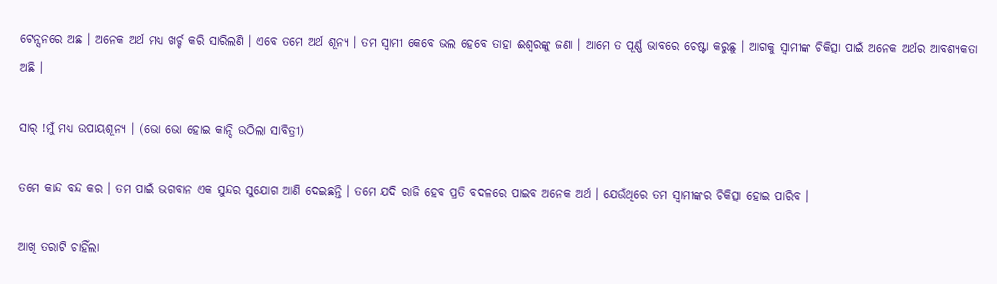ଟେନ୍ସନରେ ଅଛ । ଅନେକ ଅର୍ଥ ମଧ୍ୟ ଖର୍ଚ୍ଚ କରି ସାରିଲଣି । ଏବେ ତମେ ଅର୍ଥ ଶୂନ୍ୟ । ତମ ସ୍ବାମୀ କେବେ ଭଲ ହେବେ ତାହା ଈଶ୍ବରଙ୍କୁ ଜଣା । ଆମେ ତ ପୂର୍ଣ୍ଣ ଭାବରେ ଚେଷ୍ଟା କରୁଛୁ । ଆଗକୁ ସ୍ବାମୀଙ୍କ ଚିକିତ୍ସା ପାଇଁ ଅନେକ ଅର୍ଥର ଆବଶ୍ୟକତା ଅଛି ।

ସାର୍ !ମୁଁ ମଧ୍ୟ ଉପାୟଶୂନ୍ୟ । (ଭୋ ଭୋ ହୋଇ କାନ୍ଦି ଉଠିଲା ସାବିତ୍ରୀ)

ତମେ କାନ୍ଦ ବନ୍ଦ କର । ତମ ପାଇଁ ଭଗବାନ ଏକ ସୁନ୍ଦର ସୁଯୋଗ ଆଣି ଦେଇଛନ୍ତି । ତମେ ଯଦି ରାଜି ହେବ ପ୍ରତି ବଦଳରେ ପାଇବ ଅନେକ ଅର୍ଥ । ଯେଉଁଥିରେ ତମ ସ୍ବାମୀଙ୍କର ଚିକିତ୍ସା ହୋଇ ପାରିବ ।

ଆଖି ତରାଟି ଚାହିଁଲା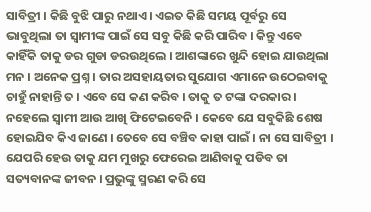ସାବିତ୍ରୀ । କିଛି ବୁଝି ପାରୁ ନଥାଏ । ଏଇତ କିଛି ସମୟ ପୂର୍ବରୁ ସେ ଭାବୁଥିଲା ତା ସ୍ବାମୀଙ୍କ ପାଇଁ ସେ ସବୁ କିଛି କରି ପାରିବ । କିନ୍ତୁ ଏବେ କାହିଁକି ତାକୁ ଡର ଗୁଡା ଡରଉଥିଲେ । ଆଶଙ୍କାରେ ଖୁନ୍ଦି ହୋଇ ଯାଉଥିଲା ମନ । ଅନେକ ପ୍ରଶ୍ନ । ତାର ଅସହାୟତାର ସୁଯୋଗ ଏମାନେ ଉଠେଇବାକୁ ଚାହୁଁ ନାହାନ୍ତି ତ । ଏବେ ସେ କଣ କରିବ । ତାକୁ ତ ଟଙ୍କା ଦରକାର । ନହେଲେ ସ୍ବାମୀ ଆଉ ଆଖି ଫିଟେଇବେନି । କେବେ ଯେ ସବୁକିଛି ଶେଷ ହୋଇଯିବ କିଏ ଜାଣେ । ତେବେ ସେ ବଞ୍ଚିବ କାହା ପାଇଁ । ନା ସେ ସାବିତ୍ରୀ । ଯେପରି ହେଉ ତାକୁ ଯମ ମୁଖରୁ ଫେରେଇ ଆଣିବାକୁ ପଡିବ ତା ସତ୍ୟବାନଙ୍କ ଜୀବନ । ପ୍ରଭୁଙ୍କୁ ସ୍ମରଣ କରି ସେ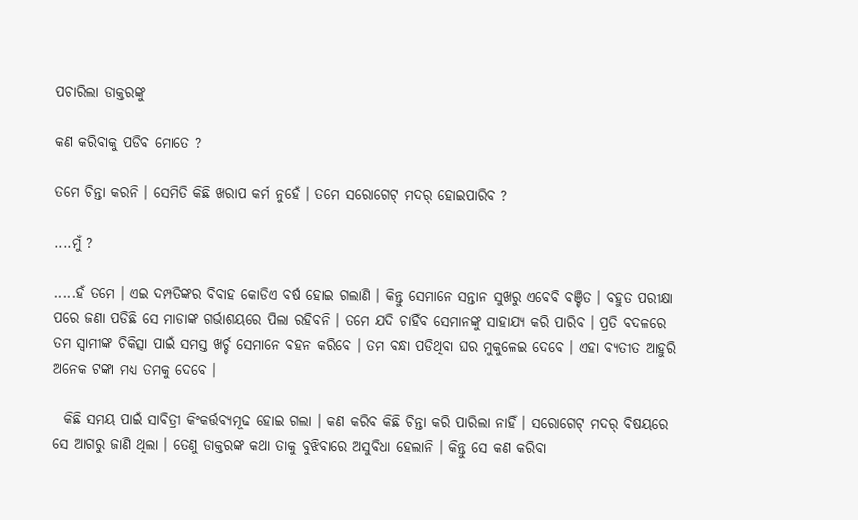ପଚାରିଲା ଡାକ୍ତରଙ୍କୁ

କଣ କରିବାକୁ ପଡିବ ମୋତେ ?

ତମେ ଚିନ୍ତା କରନି । ସେମିତି କିଛି ଖରାପ କର୍ମ ନୁହେଁ । ତମେ ସରୋଗେଟ୍ ମଦର୍ ହୋଇପାରିବ ?

....ମୁଁ ?

.....ହଁ ତମେ । ଏଇ ଦମ୍ପତିଙ୍କର ବିବାହ କୋଡିଏ ବର୍ଷ ହୋଇ ଗଲାଣି । କିନ୍ତୁ ସେମାନେ ସନ୍ତାନ ସୁଖରୁ ଏବେବି ବଞ୍ଚିତ । ବହୁତ ପରୀକ୍ଷା ପରେ ଜଣା ପଡିଛି ସେ ମାଡାଙ୍କ ଗର୍ଭାଶୟରେ ପିଲା ରହିବନି । ତମେ ଯଦି ଚାହିଁବ ସେମାନଙ୍କୁ ସାହାଯ୍ୟ କରି ପାରିବ । ପ୍ରତି ବଦଳରେ ତମ ସ୍ବାମୀଙ୍କ ଚିକିତ୍ସା ପାଇଁ ସମସ୍ତ ଖର୍ଚ୍ଚ ସେମାନେ ବହନ କରିବେ । ତମ ବନ୍ଧା ପଡିଥିବା ଘର ମୁକୁଳେଇ ଦେବେ । ଏହା ବ୍ୟତୀତ ଆହୁରି ଅନେକ ଟଙ୍କା ମଧ୍ୟ ତମକୁ ଦେବେ ।

  କିଛି ସମୟ ପାଇଁ ସାବିତ୍ରୀ କିଂକର୍ତ୍ତବ୍ୟମୂଢ ହୋଇ ଗଲା । କଣ କରିବ କିଛି ଚିନ୍ତା କରି ପାରିଲା ନାହିଁ । ସରୋଗେଟ୍ ମଦର୍ ବିଷୟରେ ସେ ଆଗରୁ ଜାଣି ଥିଲା । ତେଣୁ ଡାକ୍ତରଙ୍କ କଥା ତାକୁ ବୁଝିବାରେ ଅସୁବିଧା ହେଲାନି । କିନ୍ତୁ ସେ କଣ କରିବା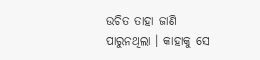ଉଚିତ ତାହା ଜାଣି ପାରୁନଥିଲା । କାହାକୁ ସେ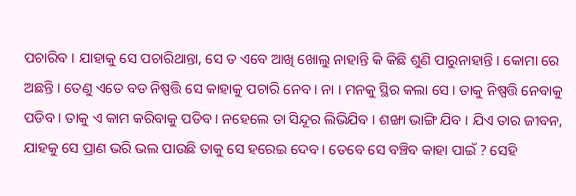ପଚାରିବ । ଯାହାକୁ ସେ ପଚାରିଥାନ୍ତା, ସେ ତ ଏବେ ଆଖି ଖୋଲୁ ନାହାନ୍ତି କି କିଛି ଶୁଣି ପାରୁନାହାନ୍ତି । କୋମା ରେ ଅଛନ୍ତି । ତେଣୁ ଏତେ ବଡ ନିଷ୍ପତ୍ତି ସେ କାହାକୁ ପଚାରି ନେବ । ନା । ମନକୁ ସ୍ଥିର କଲା ସେ । ତାକୁ ନିଷ୍ପତ୍ତି ନେବାକୁ ପଡିବ । ତାକୁ ଏ କାମ କରିବାକୁ ପଡିବ । ନହେଲେ ତା ସିନ୍ଦୂର ଲିଭିଯିବ । ଶଙ୍ଖା ଭାଙ୍ଗି ଯିବ । ଯିଏ ତାର ଜୀବନ, ଯାହକୁ ସେ ପ୍ରାଣ ଭରି ଭଲ ପାଉଛି ତାକୁ ସେ ହରେଇ ଦେବ । ତେବେ ସେ ବଞ୍ଚିବ କାହା ପାଇଁ ? ସେହି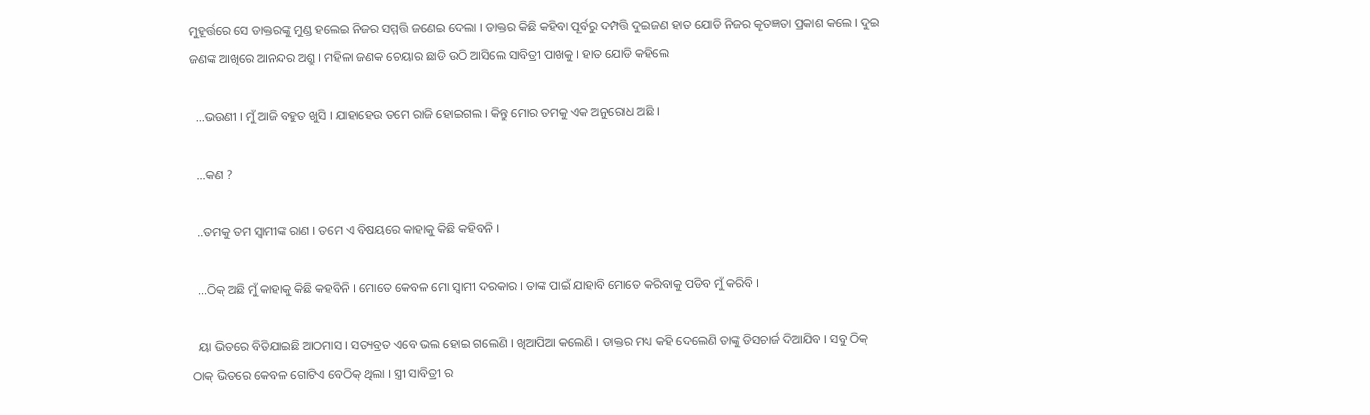ମୁହୂର୍ତ୍ତରେ ସେ ଡାକ୍ତରଙ୍କୁ ମୁଣ୍ଡ ହଲେଇ ନିଜର ସମ୍ମତ୍ତି ଜଣେଇ ଦେଲା । ଡାକ୍ତର କିଛି କହିବା ପୂର୍ବରୁ ଦମ୍ପତ୍ତି ଦୁଇଜଣ ହାତ ଯୋଡି ନିଜର କୄତଜ୍ଞତା ପ୍ରକାଶ କଲେ । ଦୁଇ ଜଣଙ୍କ ଆଖିରେ ଆନନ୍ଦର ଅଶ୍ରୁ । ମହିଳା ଜଣକ ଚେୟାର ଛାଡି ଉଠି ଆସିଲେ ସାବିତ୍ରୀ ପାଖକୁ । ହାତ ଯୋଡି କହିଲେ

  ...ଭଉଣୀ । ମୁଁ ଆଜି ବହୁତ ଖୁସି । ଯାହାହେଉ ତମେ ରାଜି ହୋଇଗଲ । କିନ୍ତୁ ମୋର ତମକୁ ଏକ ଅନୁରୋଧ ଅଛି ।

  ...କଣ ?

  ..ତମକୁ ତମ ସ୍ବାମୀଙ୍କ ରାଣ । ତମେ ଏ ବିଷୟରେ କାହାକୁ କିଛି କହିବନି ।

  ...ଠିକ୍ ଅଛି ମୁଁ କାହାକୁ କିଛି କହବିନି । ମୋତେ କେବଳ ମୋ ସ୍ବାମୀ ଦରକାର । ତାଙ୍କ ପାଇଁ ଯାହାବି ମୋତେ କରିବାକୁ ପଡିବ ମୁଁ କରିବି ।

  ୟା ଭିତରେ ବିତିଯାଇଛି ଆଠମାସ । ସତ୍ୟବ୍ରତ ଏବେ ଭଲ ହୋଇ ଗଲେଣି । ଖିଆପିଆ କଲେଣି । ଡାକ୍ତର ମଧ୍ୟ କହି ଦେଲେଣି ତାଙ୍କୁ ଡିସଚାର୍ଜ ଦିଆଯିବ । ସବୁ ଠିକ୍ ଠାକ୍ ଭିତରେ କେବଳ ଗୋଟିଏ ବେଠିକ୍ ଥିଲା । ସ୍ତ୍ରୀ ସାବିତ୍ରୀ ର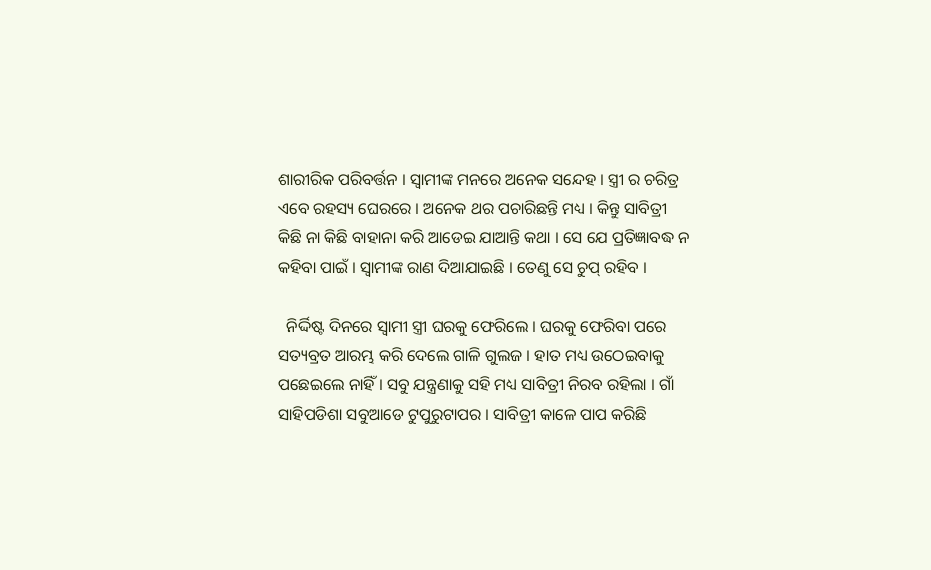ଶାରୀରିକ ପରିବର୍ତ୍ତନ । ସ୍ବାମୀଙ୍କ ମନରେ ଅନେକ ସନ୍ଦେହ । ସ୍ତ୍ରୀ ର ଚରିତ୍ର ଏବେ ରହସ୍ୟ ଘେରରେ । ଅନେକ ଥର ପଚାରିଛନ୍ତି ମଧ୍ୟ । କିନ୍ତୁ ସାବିତ୍ରୀ କିଛି ନା କିଛି ବାହାନା କରି ଆଡେଇ ଯାଆନ୍ତି କଥା । ସେ ଯେ ପ୍ରତିଜ୍ଞାବଦ୍ଧ ନ କହିବା ପାଇଁ । ସ୍ବାମୀଙ୍କ ରାଣ ଦିଆଯାଇଛି । ତେଣୁ ସେ ଚୁପ୍ ରହିବ ।

  ନିର୍ଦ୍ଦିଷ୍ଟ ଦିନରେ ସ୍ବାମୀ ସ୍ତ୍ରୀ ଘରକୁ ଫେରିଲେ । ଘରକୁ ଫେରିବା ପରେ ସତ୍ୟବ୍ରତ ଆରମ୍ଭ କରି ଦେଲେ ଗାଳି ଗୁଲଜ । ହାତ ମଧ୍ୟ ଉଠେଇବାକୁ ପଛେଇଲେ ନାହିଁ । ସବୁ ଯନ୍ତ୍ରଣାକୁ ସହି ମଧ୍ୟ ସାବିତ୍ରୀ ନିରବ ରହିଲା । ଗାଁ ସାହିପଡିଶା ସବୁଆଡେ ଟୁପୁରୁଟାପର । ସାବିତ୍ରୀ କାଳେ ପାପ କରିଛି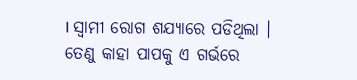। ସ୍ବାମୀ ରୋଗ ଶଯ୍ୟାରେ ପଡିଥିଲା । ତେଣୁ କାହା ପାପକୁ ଏ ଗର୍ଭରେ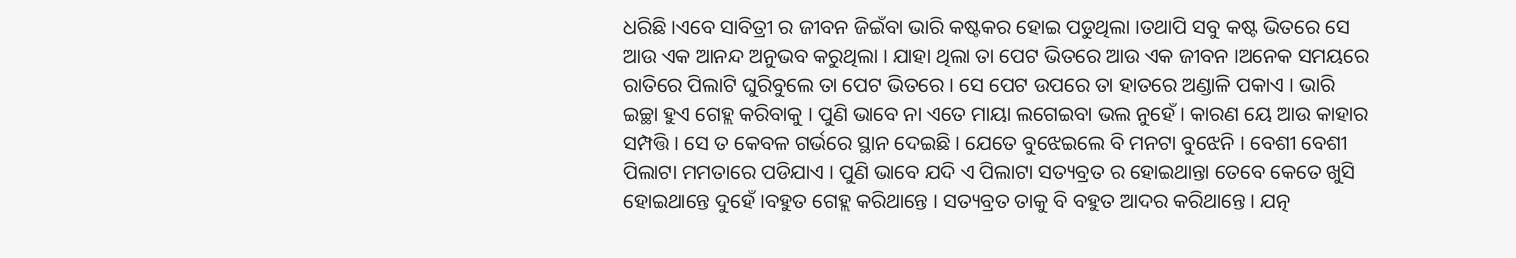ଧରିଛି ।ଏବେ ସାବିତ୍ରୀ ର ଜୀବନ ଜିଇଁବା ଭାରି କଷ୍ଟକର ହୋଇ ପଡୁଥିଲା ।ତଥାପି ସବୁ କଷ୍ଟ ଭିତରେ ସେ ଆଉ ଏକ ଆନନ୍ଦ ଅନୁଭବ କରୁଥିଲା । ଯାହା ଥିଲା ତା ପେଟ ଭିତରେ ଆଉ ଏକ ଜୀବନ ।ଅନେକ ସମୟରେ ରାତିରେ ପିଲାଟି ଘୁରିବୁଲେ ତା ପେଟ ଭିତରେ । ସେ ପେଟ ଉପରେ ତା ହାତରେ ଅଣ୍ଡାଳି ପକାଏ । ଭାରି ଇଚ୍ଛା ହୁଏ ଗେହ୍ଲ କରିବାକୁ । ପୁଣି ଭାବେ ନା ଏତେ ମାୟା ଲଗେଇବା ଭଲ ନୁହେଁ । କାରଣ ୟେ ଆଉ କାହାର ସମ୍ପତ୍ତି । ସେ ତ କେବଳ ଗର୍ଭରେ ସ୍ଥାନ ଦେଇଛି । ଯେତେ ବୁଝେଇଲେ ବି ମନଟା ବୁଝେନି । ବେଶୀ ବେଶୀ ପିଲାଟା ମମତାରେ ପଡିଯାଏ । ପୁଣି ଭାବେ ଯଦି ଏ ପିଲାଟା ସତ୍ୟବ୍ରତ ର ହୋଇଥାନ୍ତା ତେବେ କେତେ ଖୁସି ହୋଇଥାନ୍ତେ ଦୁହେଁ ।ବହୁତ ଗେହ୍ଲ କରିଥାନ୍ତେ । ସତ୍ୟବ୍ରତ ତାକୁ ବି ବହୁତ ଆଦର କରିଥାନ୍ତେ । ଯତ୍ନ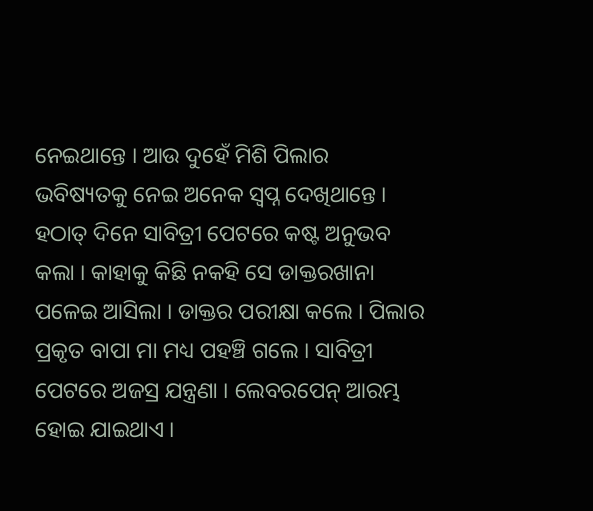ନେଇଥାନ୍ତେ । ଆଉ ଦୁହେଁ ମିଶି ପିଲାର ଭବିଷ୍ୟତକୁ ନେଇ ଅନେକ ସ୍ବପ୍ନ ଦେଖିଥାନ୍ତେ । ହଠାତ୍ ଦିନେ ସାବିତ୍ରୀ ପେଟରେ କଷ୍ଟ ଅନୁଭବ କଲା । କାହାକୁ କିଛି ନକହି ସେ ଡାକ୍ତରଖାନା ପଳେଇ ଆସିଲା । ଡାକ୍ତର ପରୀକ୍ଷା କଲେ । ପିଲାର ପ୍ରକୃତ ବାପା ମା ମଧ୍ୟ ପହଞ୍ଚି ଗଲେ । ସାବିତ୍ରୀ ପେଟରେ ଅଜସ୍ର ଯନ୍ତ୍ରଣା । ଲେବରପେନ୍ ଆରମ୍ଭ ହୋଇ ଯାଇଥାଏ ।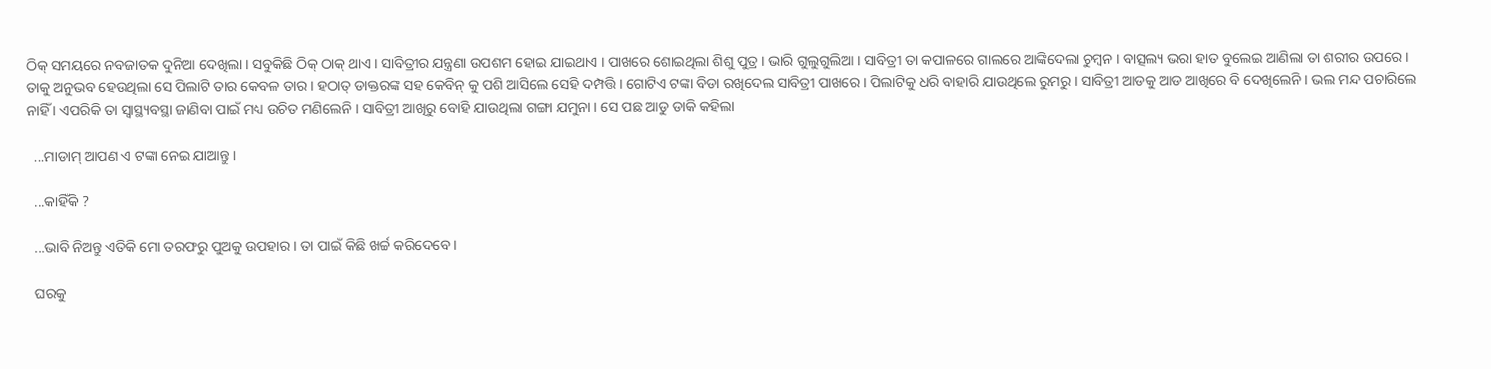ଠିକ୍ ସମୟରେ ନବଜାତକ ଦୁନିଆ ଦେଖିଲା । ସବୁକିଛି ଠିକ୍ ଠାକ୍ ଥାଏ । ସାବିତ୍ରୀର ଯନ୍ତ୍ରଣା ଉପଶମ ହୋଇ ଯାଇଥାଏ । ପାଖରେ ଶୋଇଥିଲା ଶିଶୁ ପୁତ୍ର । ଭାରି ଗୁଲୁଗୁଲିଆ । ସାବିତ୍ରୀ ତା କପାଳରେ ଗାଲରେ ଆଙ୍କିଦେଲା ଚୁମ୍ବନ । ବାତ୍ସଲ୍ୟ ଭରା ହାତ ବୁଲେଇ ଆଣିଲା ତା ଶରୀର ଉପରେ । ତାକୁ ଅନୁଭବ ହେଉଥିଲା ସେ ପିଲାଟି ତାର କେବଳ ତାର । ହଠାତ୍ ଡାକ୍ତରଙ୍କ ସହ କେବିନ୍ କୁ ପଶି ଆସିଲେ ସେହି ଦମ୍ପତ୍ତି । ଗୋଟିଏ ଟଙ୍କା ବିଡା ରଖିଦେଲ ସାବିତ୍ରୀ ପାଖରେ । ପିଲାଟିକୁ ଧରି ବାହାରି ଯାଉଥିଲେ ରୁମରୁ । ସାବିତ୍ରୀ ଆଡକୁ ଆଡ ଆଖିରେ ବି ଦେଖିଲେନି । ଭଲ ମନ୍ଦ ପଚାରିଲେ ନାହିଁ । ଏପରିକି ତା ସ୍ବାସ୍ଥ୍ୟବସ୍ଥା ଜାଣିବା ପାଇଁ ମଧ୍ୟ ଉଚିତ ମଣିଲେନି । ସାବିତ୍ରୀ ଆଖିରୁ ବୋହି ଯାଉଥିଲା ଗଙ୍ଗା ଯମୁନା । ସେ ପଛ ଆଡୁ ଡାକି କହିଲା

  ...ମାଡାମ୍ ଆପଣ ଏ ଟଙ୍କା ନେଇ ଯାଆନ୍ତୁ ।

  ...କାହିଁକି ?

  ...ଭାବି ନିଅନ୍ତୁ ଏତିକି ମୋ ତରଫରୁ ପୁଅକୁ ଉପହାର । ତା ପାଇଁ କିଛି ଖର୍ଚ୍ଚ କରିଦେବେ ।

  ଘରକୁ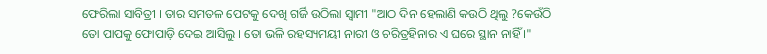ଫେରିଲା ସାବିତ୍ରୀ । ତାର ସମତଳ ପେଟକୁ ଦେଖି ଗର୍ଜି ଉଠିଲା ସ୍ବାମୀ "ଆଠ ଦିନ ହେଲାଣି କଉଠି ଥିଲୁ ?କେଉଁଠି ତୋ ପାପକୁ ଫୋପାଡ଼ି ଦେଇ ଆସିଲୁ । ତୋ ଭଳି ରହସ୍ୟମୟୀ ନାରୀ ଓ ଚରିତ୍ରହିନାର ଏ ଘରେ ସ୍ଥାନ ନାହିଁ ।"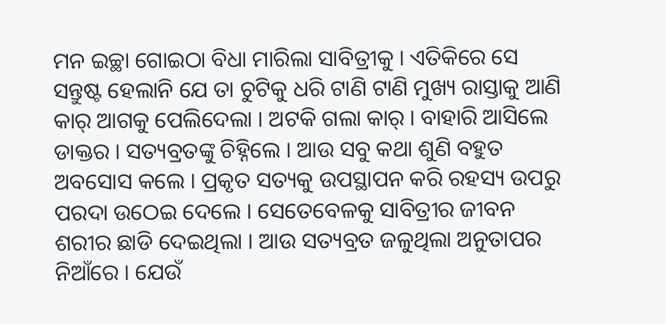ମନ ଇଚ୍ଛା ଗୋଇଠା ବିଧା ମାରିଲା ସାବିତ୍ରୀକୁ । ଏତିକିରେ ସେ ସନ୍ତୁଷ୍ଟ ହେଲାନି ଯେ ତା ଚୁଟିକୁ ଧରି ଟାଣି ଟାଣି ମୁଖ୍ୟ ରାସ୍ତାକୁ ଆଣି କାର୍ ଆଗକୁ ପେଲିଦେଲା । ଅଟକି ଗଲା କାର୍ । ବାହାରି ଆସିଲେ ଡାକ୍ତର । ସତ୍ୟବ୍ରତଙ୍କୁ ଚିହ୍ନିଲେ । ଆଉ ସବୁ କଥା ଶୁଣି ବହୁତ ଅବସୋସ କଲେ । ପ୍ରକୃତ ସତ୍ୟକୁ ଉପସ୍ଥାପନ କରି ରହସ୍ୟ ଉପରୁ ପରଦା ଉଠେଇ ଦେଲେ । ସେତେବେଳକୁ ସାବିତ୍ରୀର ଜୀବନ ଶରୀର ଛାଡି ଦେଇଥିଲା । ଆଉ ସତ୍ୟବ୍ରତ ଜଳୁଥିଲା ଅନୁତାପର ନିଆଁରେ । ଯେଉଁ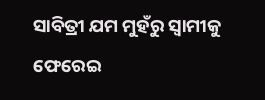ସାବିତ୍ରୀ ଯମ ମୁହଁରୁ ସ୍ବାମୀକୁ ଫେରେଇ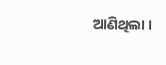ଆଣିଥିଲା ।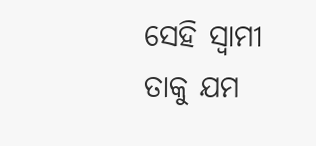ସେହି ସ୍ବାମୀ ତାକୁ ଯମ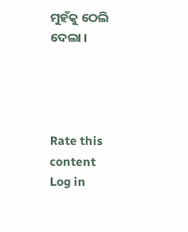ମୁହଁକୁ ଠେଲି ଦେଲା ।




Rate this content
Log in